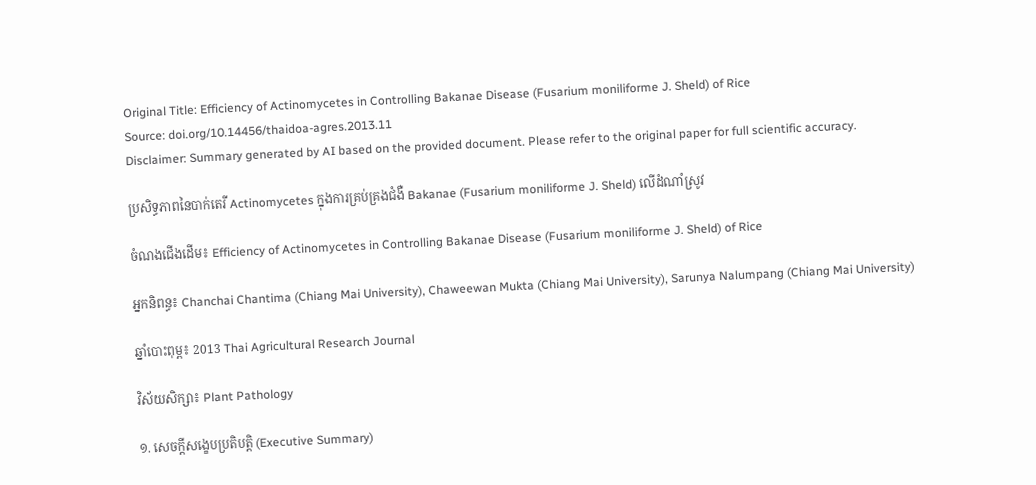Original Title: Efficiency of Actinomycetes in Controlling Bakanae Disease (Fusarium moniliforme J. Sheld) of Rice
Source: doi.org/10.14456/thaidoa-agres.2013.11
Disclaimer: Summary generated by AI based on the provided document. Please refer to the original paper for full scientific accuracy.

ប្រសិទ្ធភាពនៃបាក់តេរី Actinomycetes ក្នុងការគ្រប់គ្រងជំងឺ Bakanae (Fusarium moniliforme J. Sheld) លើដំណាំស្រូវ

ចំណងជើងដើម៖ Efficiency of Actinomycetes in Controlling Bakanae Disease (Fusarium moniliforme J. Sheld) of Rice

អ្នកនិពន្ធ៖ Chanchai Chantima (Chiang Mai University), Chaweewan Mukta (Chiang Mai University), Sarunya Nalumpang (Chiang Mai University)

ឆ្នាំបោះពុម្ព៖ 2013 Thai Agricultural Research Journal

វិស័យសិក្សា៖ Plant Pathology

១. សេចក្តីសង្ខេបប្រតិបត្តិ (Executive Summary)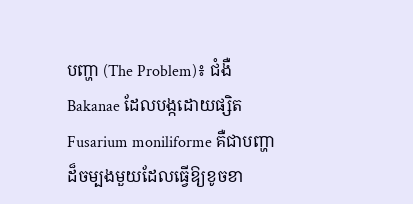បញ្ហា (The Problem)៖ ជំងឺ Bakanae ដែលបង្កដោយផ្សិត Fusarium moniliforme គឺជាបញ្ហាដ៏ចម្បងមួយដែលធ្វើឱ្យខូចខា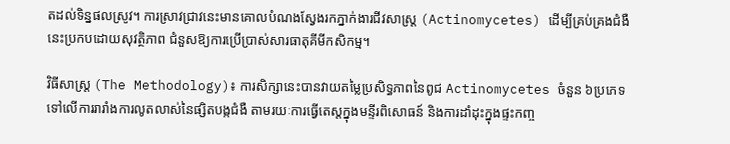តដល់ទិន្នផលស្រូវ។ ការស្រាវជ្រាវនេះមានគោលបំណងស្វែងរកភ្នាក់ងារជីវសាស្រ្ត (Actinomycetes) ដើម្បីគ្រប់គ្រងជំងឺនេះប្រកបដោយសុវត្ថិភាព ជំនួសឱ្យការប្រើប្រាស់សារធាតុគីមីកសិកម្ម។

វិធីសាស្ត្រ (The Methodology)៖ ការសិក្សានេះបានវាយតម្លៃប្រសិទ្ធភាពនៃពូជ Actinomycetes ចំនួន ៦ប្រភេទ ទៅលើការរារាំងការលូតលាស់នៃផ្សិតបង្កជំងឺ តាមរយៈការធ្វើតេស្តក្នុងមន្ទីរពិសោធន៍ និងការដាំដុះក្នុងផ្ទះកញ្ច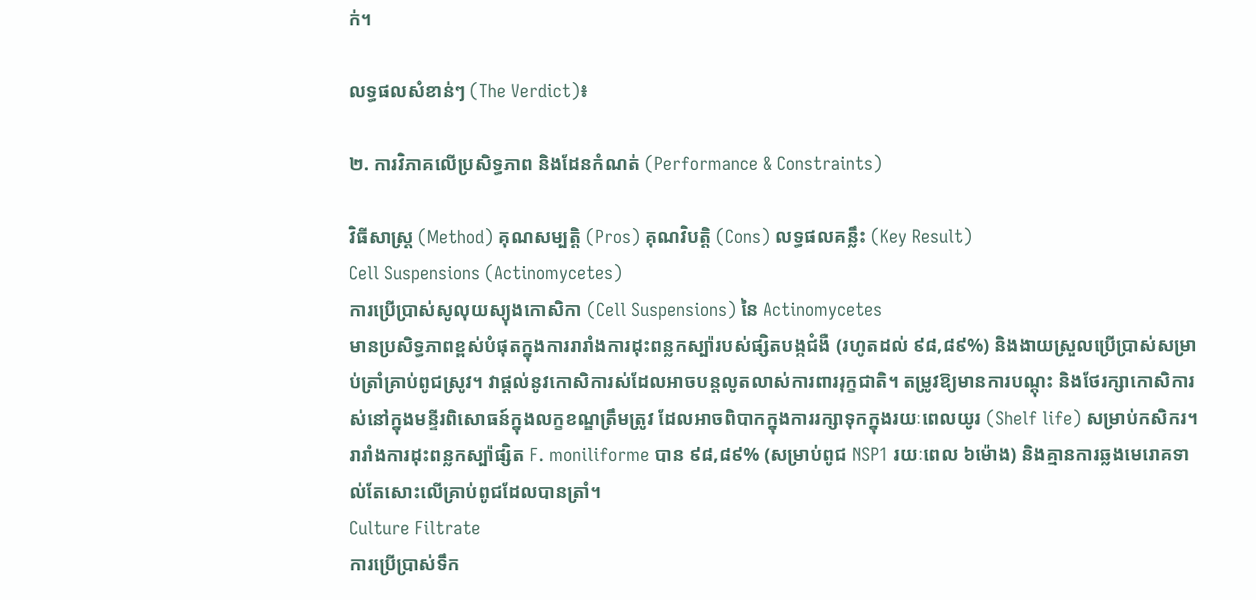ក់។

លទ្ធផលសំខាន់ៗ (The Verdict)៖

២. ការវិភាគលើប្រសិទ្ធភាព និងដែនកំណត់ (Performance & Constraints)

វិធីសាស្ត្រ (Method) គុណសម្បត្តិ (Pros) គុណវិបត្តិ (Cons) លទ្ធផលគន្លឹះ (Key Result)
Cell Suspensions (Actinomycetes)
ការប្រើប្រាស់សូលុយស្យុងកោសិកា (Cell Suspensions) នៃ Actinomycetes
មានប្រសិទ្ធភាពខ្ពស់បំផុតក្នុងការរារាំងការដុះពន្លកស្ប៉ារបស់ផ្សិតបង្កជំងឺ (រហូតដល់ ៩៨,៨៩%) និងងាយស្រួលប្រើប្រាស់សម្រាប់ត្រាំគ្រាប់ពូជស្រូវ។ វាផ្តល់នូវកោសិការស់ដែលអាចបន្តលូតលាស់ការពាររុក្ខជាតិ។ តម្រូវឱ្យមានការបណ្តុះ និងថែរក្សាកោសិការស់នៅក្នុងមន្ទីរពិសោធន៍ក្នុងលក្ខខណ្ឌត្រឹមត្រូវ ដែលអាចពិបាកក្នុងការរក្សាទុកក្នុងរយៈពេលយូរ (Shelf life) សម្រាប់កសិករ។ រារាំងការដុះពន្លកស្ប៉ាផ្សិត F. moniliforme បាន ៩៨,៨៩% (សម្រាប់ពូជ NSP1 រយៈពេល ៦ម៉ោង) និងគ្មានការឆ្លងមេរោគទាល់តែសោះលើគ្រាប់ពូជដែលបានត្រាំ។
Culture Filtrate
ការប្រើប្រាស់ទឹក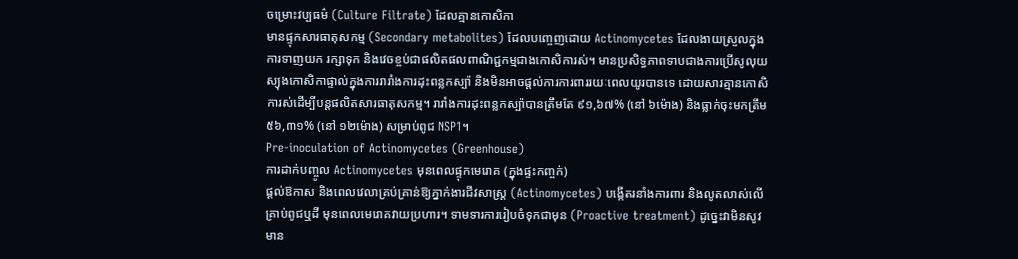ចម្រោះវប្បធម៌ (Culture Filtrate) ដែលគ្មានកោសិកា
មានផ្ទុកសារធាតុសកម្ម (Secondary metabolites) ដែលបញ្ចេញដោយ Actinomycetes ដែលងាយស្រួលក្នុងការទាញយក រក្សាទុក និងវេចខ្ចប់ជាផលិតផលពាណិជ្ជកម្មជាងកោសិការស់។ មានប្រសិទ្ធភាពទាបជាងការប្រើសូលុយស្យុងកោសិកាផ្ទាល់ក្នុងការរារាំងការដុះពន្លកស្ប៉ា និងមិនអាចផ្តល់ការការពាររយៈពេលយូរបានទេ ដោយសារគ្មានកោសិការស់ដើម្បីបន្តផលិតសារធាតុសកម្ម។ រារាំងការដុះពន្លកស្ប៉ាបានត្រឹមតែ ៩១,៦៧% (នៅ ៦ម៉ោង) និងធ្លាក់ចុះមកត្រឹម ៥៦,៣១% (នៅ ១២ម៉ោង) សម្រាប់ពូជ NSP1។
Pre-inoculation of Actinomycetes (Greenhouse)
ការដាក់បញ្ចូល Actinomycetes មុនពេលផ្ទុកមេរោគ (ក្នុងផ្ទះកញ្ចក់)
ផ្តល់ឱកាស និងពេលវេលាគ្រប់គ្រាន់ឱ្យភ្នាក់ងារជីវសាស្រ្ត (Actinomycetes) បង្កើតរនាំងការពារ និងលូតលាស់លើគ្រាប់ពូជឬដី មុនពេលមេរោគវាយប្រហារ។ ទាមទារការរៀបចំទុកជាមុន (Proactive treatment) ដូច្នេះវាមិនសូវមាន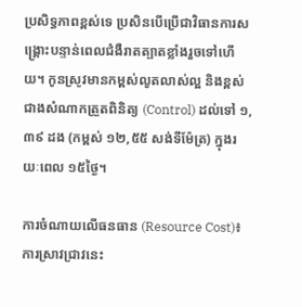ប្រសិទ្ធភាពខ្ពស់ទេ ប្រសិនបើប្រើជាវិធានការសង្គ្រោះបន្ទាន់ពេលជំងឺរាតត្បាតខ្លាំងរួចទៅហើយ។ កូនស្រូវមានកម្ពស់លូតលាស់ល្អ និងខ្ពស់ជាងសំណាកត្រួតពិនិត្យ (Control) ដល់ទៅ ១,៣៩ ដង (កម្ពស់ ១២,៥៥ សង់ទីម៉ែត្រ) ក្នុងរយៈពេល ១៥ថ្ងៃ។

ការចំណាយលើធនធាន (Resource Cost)៖ ការស្រាវជ្រាវនេះ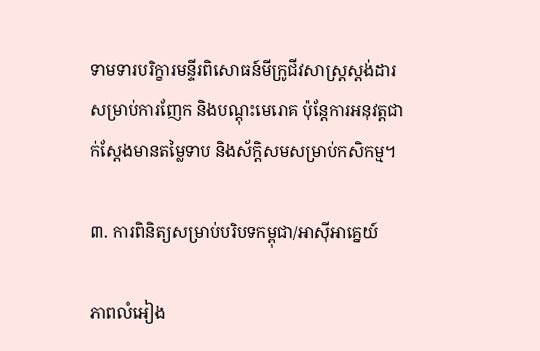ទាមទារបរិក្ខារមន្ទីរពិសោធន៍មីក្រូជីវសាស្ត្រស្តង់ដារសម្រាប់ការញែក និងបណ្តុះមេរោគ ប៉ុន្តែការអនុវត្តជាក់ស្តែងមានតម្លៃទាប និងស័ក្តិសមសម្រាប់កសិកម្ម។

៣. ការពិនិត្យសម្រាប់បរិបទកម្ពុជា/អាស៊ីអាគ្នេយ៍

ភាពលំអៀង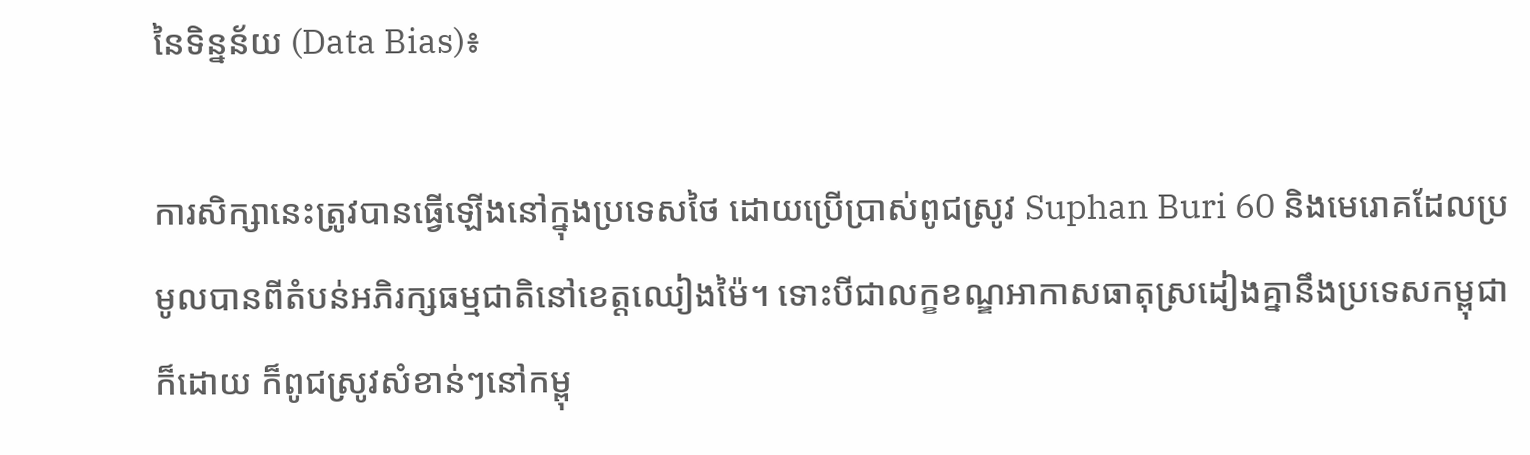នៃទិន្នន័យ (Data Bias)៖

ការសិក្សានេះត្រូវបានធ្វើឡើងនៅក្នុងប្រទេសថៃ ដោយប្រើប្រាស់ពូជស្រូវ Suphan Buri 60 និងមេរោគដែលប្រមូលបានពីតំបន់អភិរក្សធម្មជាតិនៅខេត្តឈៀងម៉ៃ។ ទោះបីជាលក្ខខណ្ឌអាកាសធាតុស្រដៀងគ្នានឹងប្រទេសកម្ពុជាក៏ដោយ ក៏ពូជស្រូវសំខាន់ៗនៅកម្ពុ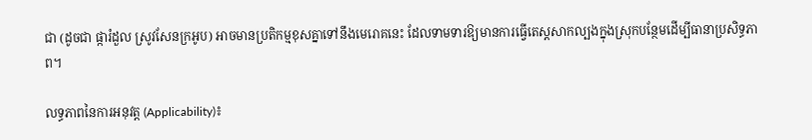ជា (ដូចជា ផ្ការំដួល ស្រូវសែនក្រអូប) អាចមានប្រតិកម្មខុសគ្នាទៅនឹងមេរោគនេះ ដែលទាមទារឱ្យមានការធ្វើតេស្តសាកល្បងក្នុងស្រុកបន្ថែមដើម្បីធានាប្រសិទ្ធភាព។

លទ្ធភាពនៃការអនុវត្ត (Applicability)៖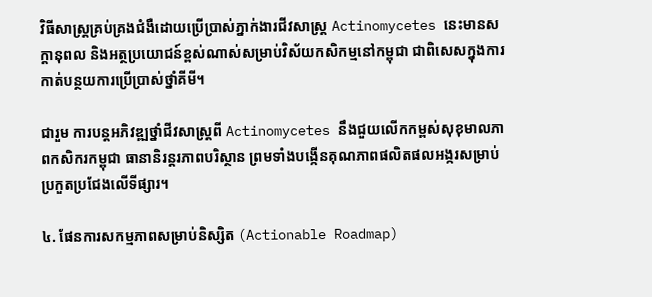វិធីសាស្ត្រគ្រប់គ្រងជំងឺដោយប្រើប្រាស់ភ្នាក់ងារជីវសាស្រ្ត Actinomycetes នេះមានសក្តានុពល និងអត្ថប្រយោជន៍ខ្ពស់ណាស់សម្រាប់វិស័យកសិកម្មនៅកម្ពុជា ជាពិសេសក្នុងការកាត់បន្ថយការប្រើប្រាស់ថ្នាំគីមី។

ជារួម ការបន្តអភិវឌ្ឍថ្នាំជីវសាស្រ្តពី Actinomycetes នឹងជួយលើកកម្ពស់សុខុមាលភាពកសិករកម្ពុជា ធានានិរន្តរភាពបរិស្ថាន ព្រមទាំងបង្កើនគុណភាពផលិតផលអង្ករសម្រាប់ប្រកួតប្រជែងលើទីផ្សារ។

៤. ផែនការសកម្មភាពសម្រាប់និស្សិត (Actionable Roadmap)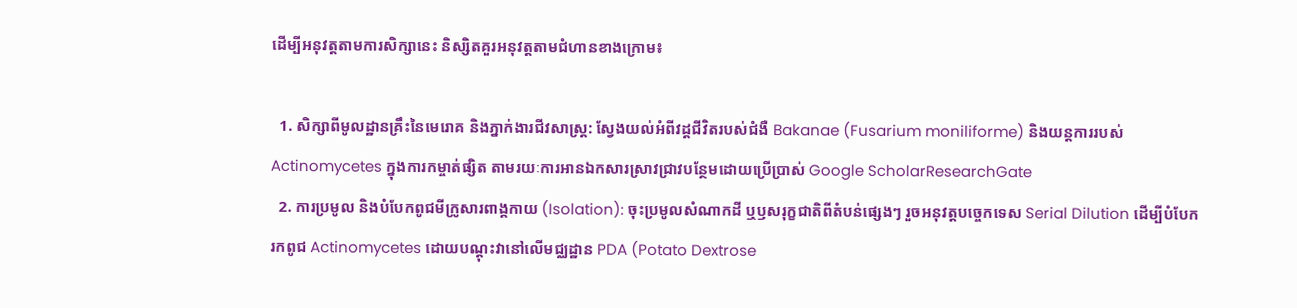ដើម្បីអនុវត្តតាមការសិក្សានេះ និស្សិតគួរអនុវត្តតាមជំហានខាងក្រោម៖

  1. សិក្សាពីមូលដ្ឋានគ្រឹះនៃមេរោគ និងភ្នាក់ងារជីវសាស្រ្ត: ស្វែងយល់អំពីវដ្តជីវិតរបស់ជំងឺ Bakanae (Fusarium moniliforme) និងយន្តការរបស់ Actinomycetes ក្នុងការកម្ចាត់ផ្សិត តាមរយៈការអានឯកសារស្រាវជ្រាវបន្ថែមដោយប្រើប្រាស់ Google ScholarResearchGate
  2. ការប្រមូល និងបំបែកពូជមីក្រូសារពាង្គកាយ (Isolation): ចុះប្រមូលសំណាកដី ឬឫសរុក្ខជាតិពីតំបន់ផ្សេងៗ រួចអនុវត្តបច្ចេកទេស Serial Dilution ដើម្បីបំបែករកពូជ Actinomycetes ដោយបណ្តុះវានៅលើមជ្ឈដ្ឋាន PDA (Potato Dextrose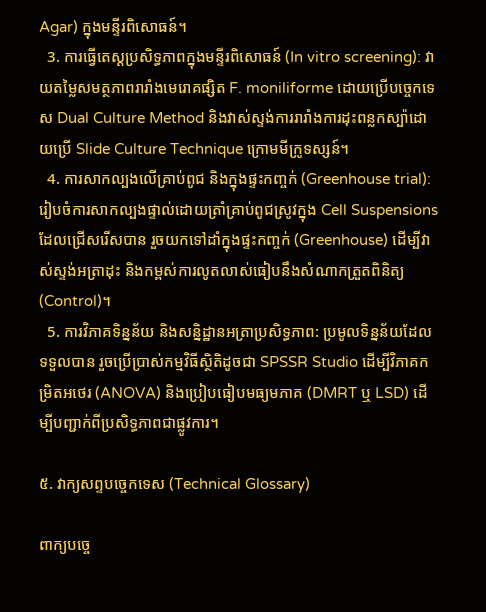Agar) ក្នុងមន្ទីរពិសោធន៍។
  3. ការធ្វើតេស្តប្រសិទ្ធភាពក្នុងមន្ទីរពិសោធន៍ (In vitro screening): វាយតម្លៃសមត្ថភាពរារាំងមេរោគផ្សិត F. moniliforme ដោយប្រើបច្ចេកទេស Dual Culture Method និងវាស់ស្ទង់ការរារាំងការដុះពន្លកស្ប៉ាដោយប្រើ Slide Culture Technique ក្រោមមីក្រូទស្សន៍។
  4. ការសាកល្បងលើគ្រាប់ពូជ និងក្នុងផ្ទះកញ្ចក់ (Greenhouse trial): រៀបចំការសាកល្បងផ្ទាល់ដោយត្រាំគ្រាប់ពូជស្រូវក្នុង Cell Suspensions ដែលជ្រើសរើសបាន រួចយកទៅដាំក្នុងផ្ទះកញ្ចក់ (Greenhouse) ដើម្បីវាស់ស្ទង់អត្រាដុះ និងកម្ពស់ការលូតលាស់ធៀបនឹងសំណាកត្រួតពិនិត្យ (Control)។
  5. ការវិភាគទិន្នន័យ និងសន្និដ្ឋានអត្រាប្រសិទ្ធភាព: ប្រមូលទិន្នន័យដែលទទួលបាន រួចប្រើប្រាស់កម្មវិធីស្ថិតិដូចជា SPSSR Studio ដើម្បីវិភាគកម្រិតអថេរ (ANOVA) និងប្រៀបធៀបមធ្យមភាគ (DMRT ឬ LSD) ដើម្បីបញ្ជាក់ពីប្រសិទ្ធភាពជាផ្លូវការ។

៥. វាក្យសព្ទបច្ចេកទេស (Technical Glossary)

ពាក្យបច្ចេ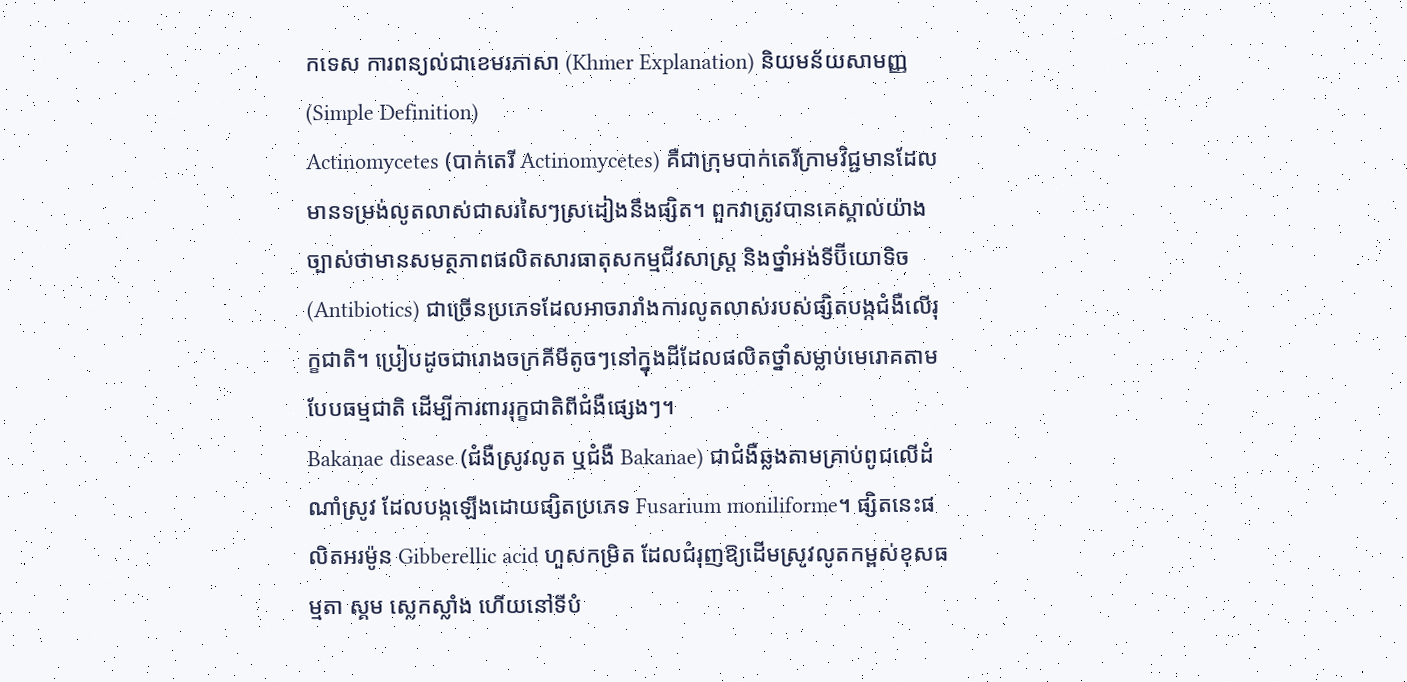កទេស ការពន្យល់ជាខេមរភាសា (Khmer Explanation) និយមន័យសាមញ្ញ (Simple Definition)
Actinomycetes (បាក់តេរី Actinomycetes) គឺជាក្រុមបាក់តេរីក្រាមវិជ្ជមានដែលមានទម្រង់លូតលាស់ជាសរសៃៗស្រដៀងនឹងផ្សិត។ ពួកវាត្រូវបានគេស្គាល់យ៉ាងច្បាស់ថាមានសមត្ថភាពផលិតសារធាតុសកម្មជីវសាស្រ្ត និងថ្នាំអង់ទីប៊ីយោទិច (Antibiotics) ជាច្រើនប្រភេទដែលអាចរារាំងការលូតលាស់របស់ផ្សិតបង្កជំងឺលើរុក្ខជាតិ។ ប្រៀបដូចជារោងចក្រគីមីតូចៗនៅក្នុងដីដែលផលិតថ្នាំសម្លាប់មេរោគតាមបែបធម្មជាតិ ដើម្បីការពាររុក្ខជាតិពីជំងឺផ្សេងៗ។
Bakanae disease (ជំងឺស្រូវលូត ឬជំងឺ Bakanae) ជាជំងឺឆ្លងតាមគ្រាប់ពូជលើដំណាំស្រូវ ដែលបង្កឡើងដោយផ្សិតប្រភេទ Fusarium moniliforme។ ផ្សិតនេះផលិតអរម៉ូន Gibberellic acid ហួសកម្រិត ដែលជំរុញឱ្យដើមស្រូវលូតកម្ពស់ខុសធម្មតា ស្គម ស្លេកស្លាំង ហើយនៅទីបំ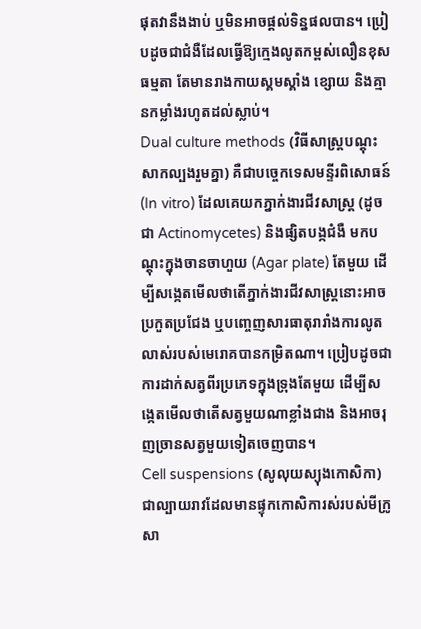ផុតវានឹងងាប់ ឬមិនអាចផ្តល់ទិន្នផលបាន។ ប្រៀបដូចជាជំងឺដែលធ្វើឱ្យក្មេងលូតកម្ពស់លឿនខុសធម្មតា តែមានរាងកាយស្គមស្គាំង ខ្សោយ និងគ្មានកម្លាំងរហូតដល់ស្លាប់។
Dual culture methods (វិធីសាស្ត្របណ្តុះសាកល្បងរួមគ្នា) គឺជាបច្ចេកទេសមន្ទីរពិសោធន៍ (In vitro) ដែលគេយកភ្នាក់ងារជីវសាស្រ្ត (ដូចជា Actinomycetes) និងផ្សិតបង្កជំងឺ មកបណ្តុះក្នុងចានចាហួយ (Agar plate) តែមួយ ដើម្បីសង្កេតមើលថាតើភ្នាក់ងារជីវសាស្រ្តនោះអាចប្រកួតប្រជែង ឬបញ្ចេញសារធាតុរារាំងការលូតលាស់របស់មេរោគបានកម្រិតណា។ ប្រៀបដូចជាការដាក់សត្វពីរប្រភេទក្នុងទ្រុងតែមួយ ដើម្បីសង្កេតមើលថាតើសត្វមួយណាខ្លាំងជាង និងអាចរុញច្រានសត្វមួយទៀតចេញបាន។
Cell suspensions (សូលុយស្យុងកោសិកា) ជាល្បាយរាវដែលមានផ្ទុកកោសិការស់របស់មីក្រូសា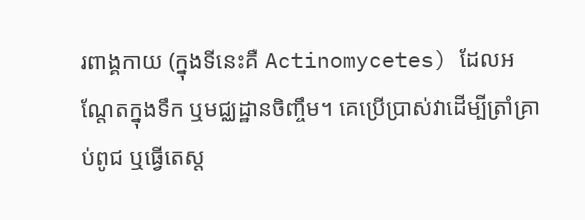រពាង្គកាយ (ក្នុងទីនេះគឺ Actinomycetes) ដែលអណ្តែតក្នុងទឹក ឬមជ្ឈដ្ឋានចិញ្ចឹម។ គេប្រើប្រាស់វាដើម្បីត្រាំគ្រាប់ពូជ ឬធ្វើតេស្ត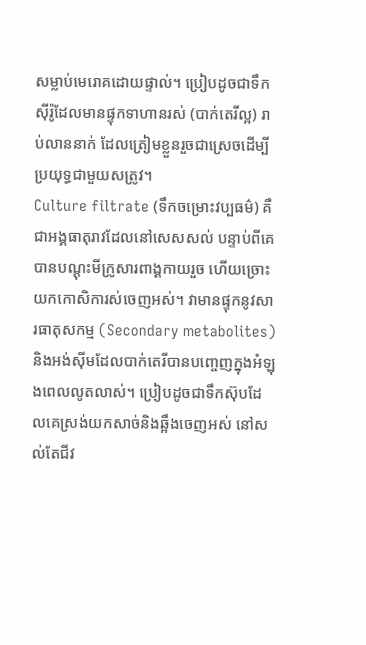សម្លាប់មេរោគដោយផ្ទាល់។ ប្រៀបដូចជាទឹកស៊ីរ៉ូដែលមានផ្ទុកទាហានរស់ (បាក់តេរីល្អ) រាប់លាននាក់ ដែលត្រៀមខ្លួនរួចជាស្រេចដើម្បីប្រយុទ្ធជាមួយសត្រូវ។
Culture filtrate (ទឹកចម្រោះវប្បធម៌) គឺជាអង្គធាតុរាវដែលនៅសេសសល់ បន្ទាប់ពីគេបានបណ្តុះមីក្រូសារពាង្គកាយរួច ហើយច្រោះយកកោសិការស់ចេញអស់។ វាមានផ្ទុកនូវសារធាតុសកម្ម (Secondary metabolites) និងអង់ស៊ីមដែលបាក់តេរីបានបញ្ចេញក្នុងអំឡុងពេលលូតលាស់។ ប្រៀបដូចជាទឹកស៊ុបដែលគេស្រង់យកសាច់និងឆ្អឹងចេញអស់ នៅសល់តែជីវ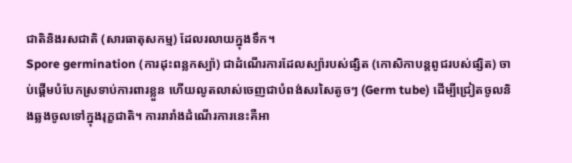ជាតិនិងរសជាតិ (សារធាតុសកម្ម) ដែលរលាយក្នុងទឹក។
Spore germination (ការដុះពន្លកស្ប៉ា) ជាដំណើរការដែលស្ប៉ារបស់ផ្សិត (កោសិកាបន្តពូជរបស់ផ្សិត) ចាប់ផ្តើមបំបែកស្រទាប់ការពារខ្លួន ហើយលូតលាស់ចេញជាបំពង់សរសៃតូចៗ (Germ tube) ដើម្បីជ្រៀតចូលនិងឆ្លងចូលទៅក្នុងរុក្ខជាតិ។ ការរារាំងដំណើរការនេះគឺអា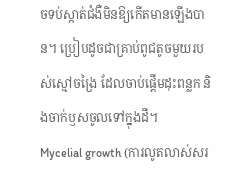ចទប់ស្កាត់ជំងឺមិនឱ្យកើតមានឡើងបាន។ ប្រៀបដូចជាគ្រាប់ពូជតូចមួយរបស់ស្មៅចង្រៃ ដែលចាប់ផ្តើមដុះពន្លក និងចាក់ឫសចូលទៅក្នុងដី។
Mycelial growth (ការលូតលាស់សរ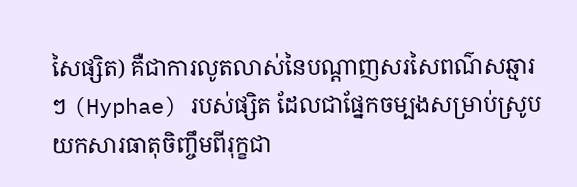សៃផ្សិត) គឺជាការលូតលាស់នៃបណ្តាញសរសៃពណ៌សឆ្មារៗ (Hyphae) របស់ផ្សិត ដែលជាផ្នែកចម្បងសម្រាប់ស្រូបយកសារធាតុចិញ្ចឹមពីរុក្ខជា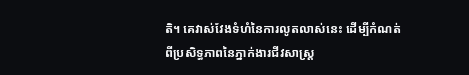តិ។ គេវាស់វែងទំហំនៃការលូតលាស់នេះ ដើម្បីកំណត់ពីប្រសិទ្ធភាពនៃភ្នាក់ងារជីវសាស្រ្ត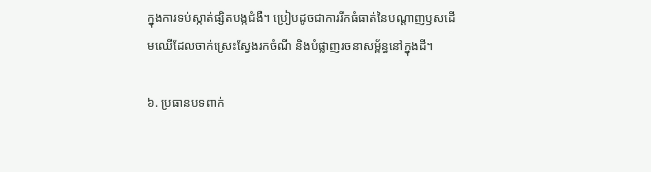ក្នុងការទប់ស្កាត់ផ្សិតបង្កជំងឺ។ ប្រៀបដូចជាការរីកធំធាត់នៃបណ្តាញឫសដើមឈើដែលចាក់ស្រេះស្វែងរកចំណី និងបំផ្លាញរចនាសម្ព័ន្ធនៅក្នុងដី។

៦. ប្រធានបទពាក់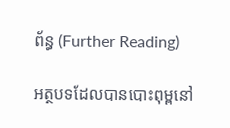ព័ន្ធ (Further Reading)

អត្ថបទដែលបានបោះពុម្ពនៅ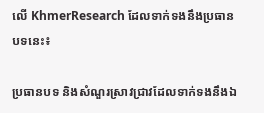លើ KhmerResearch ដែលទាក់ទងនឹងប្រធានបទនេះ៖

ប្រធានបទ និងសំណួរស្រាវជ្រាវដែលទាក់ទងនឹងឯ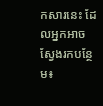កសារនេះ ដែលអ្នកអាចស្វែងរកបន្ថែម៖